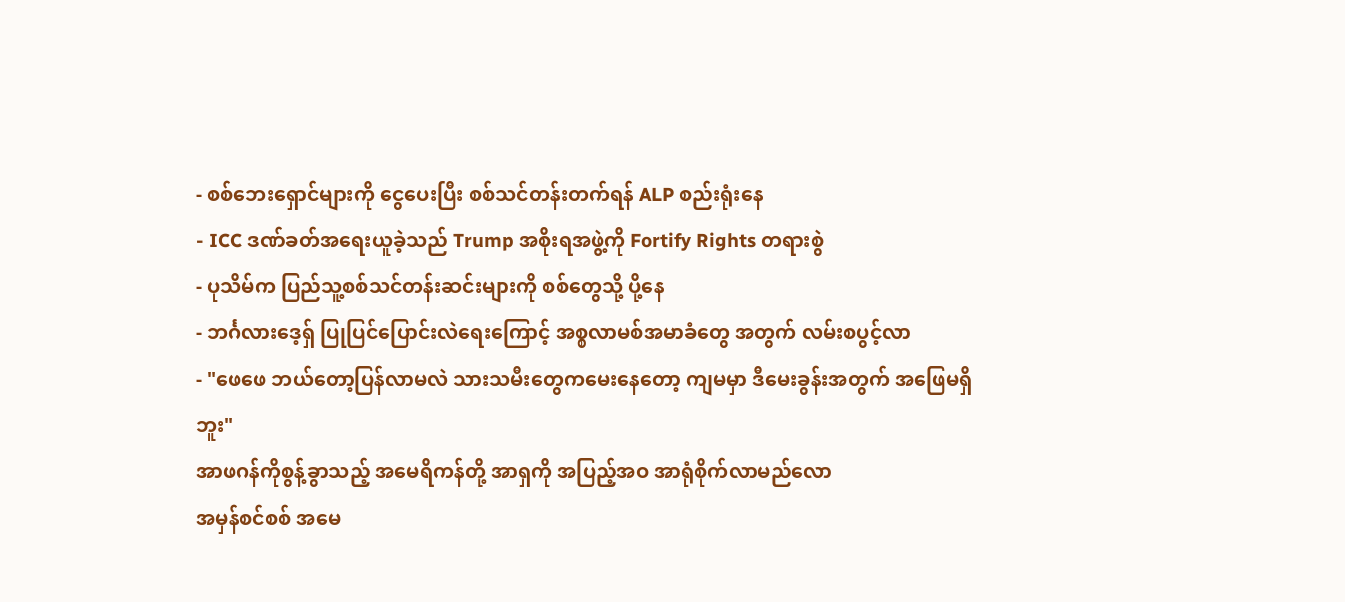- စစ်ဘေးရှောင်များကို ငွေပေးပြီး စစ်သင်တန်းတက်ရန် ALP စည်းရုံးနေ
- ICC ဒဏ်ခတ်အရေးယူခဲ့သည် Trump အစိုးရအဖွဲ့ကို Fortify Rights တရားစွဲ
- ပုသိမ်က ပြည်သူ့စစ်သင်တန်းဆင်းများကို စစ်တွေသို့ ပို့နေ
- ဘင်္ဂလားဒေ့ရှ် ပြုပြင်ပြောင်းလဲရေးကြောင့် အစ္စလာမစ်အမာခံတွေ အတွက် လမ်းစပွင့်လာ
- "ဖေဖေ ဘယ်တော့ပြန်လာမလဲ သားသမီးတွေကမေးနေတော့ ကျမမှာ ဒီမေးခွန်းအတွက် အဖြေမရှိဘူး"
အာဖဂန်ကိုစွန့်ခွာသည့် အမေရိကန်တို့ အာရှကို အပြည့်အဝ အာရုံစိုက်လာမည်လော
အမှန်စင်စစ် အမေ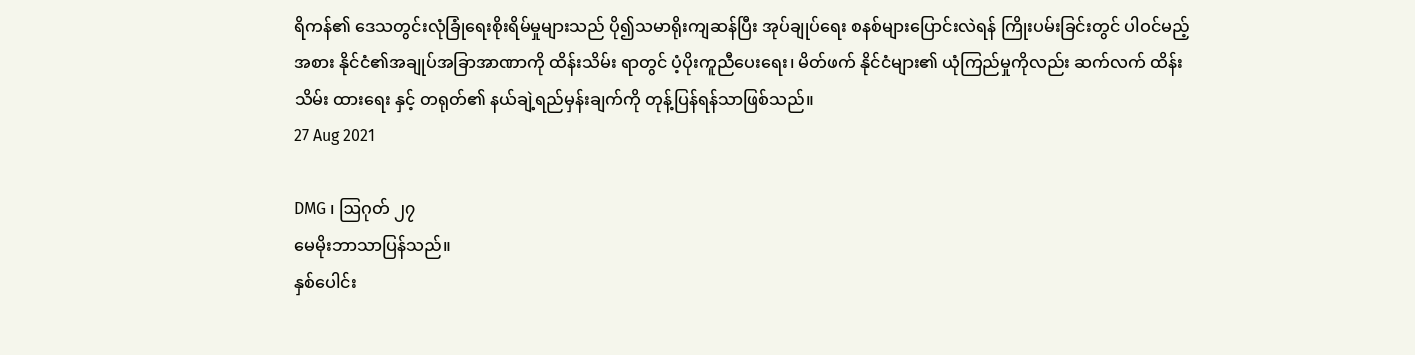ရိကန်၏ ဒေသတွင်းလုံခြုံရေးစိုးရိမ်မှုများသည် ပို၍သမာရိုးကျဆန်ပြီး အုပ်ချုပ်ရေး စနစ်များပြောင်းလဲရန် ကြိုးပမ်းခြင်းတွင် ပါဝင်မည့်အစား နိုင်ငံ၏အချုပ်အခြာအာဏာကို ထိန်းသိမ်း ရာတွင် ပံ့ပိုးကူညီပေးရေး၊ မိတ်ဖက် နိုင်ငံများ၏ ယုံကြည်မှုကိုလည်း ဆက်လက် ထိန်းသိမ်း ထားရေး နှင့် တရုတ်၏ နယ်ချဲ့ရည်မှန်းချက်ကို တုန့်ပြန်ရန်သာဖြစ်သည်။
27 Aug 2021

DMG ၊ ဩဂုတ် ၂၇
မေမိုးဘာသာပြန်သည်။
နှစ်ပေါင်း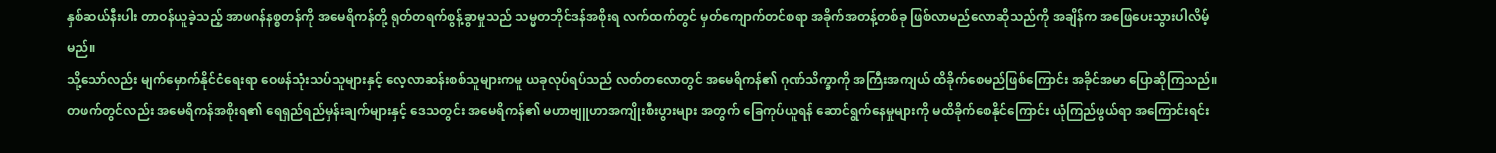နှစ်ဆယ်နီးပါး တာဝန်ယူခဲ့သည့် အာဖဂန်နစ္စတန်ကို အမေရိကန်တို့ ရုတ်တရက်စွန့်ခွာမှုသည် သမ္မတဘိုင်ဒန်အစိုးရ လက်ထက်တွင် မှတ်ကျောက်တင်စရာ အခိုက်အတန့်တစ်ခု ဖြစ်လာမည်လောဆိုသည်ကို အချိန်က အဖြေပေးသွားပါလိမ့်မည်။
သို့သော်လည်း မျက်မှောက်နိုင်ငံရေးရာ ဝေဖန်သုံးသပ်သူများနှင့် လေ့လာဆန်းစစ်သူများကမူ ယခုလုပ်ရပ်သည် လတ်တလောတွင် အမေရိကန်၏ ဂုဏ်သိက္ခာကို အကြီးအကျယ် ထိခိုက်စေမည်ဖြစ်ကြောင်း အခိုင်အမာ ပြောဆိုကြသည်။ တဖက်တွင်လည်း အမေရိကန်အစိုးရ၏ ရေရှည်ရည်မှန်းချက်များနှင့် ဒေသတွင်း အမေရိကန်၏ မဟာဗျူဟာအကျိုးစီးပွားများ အတွက် ခြေကုပ်ယူရန် ဆောင်ရွက်နေမှုများကို မထိခိုက်စေနိုင်ကြောင်း ယုံကြည်ဖွယ်ရာ အကြောင်းရင်း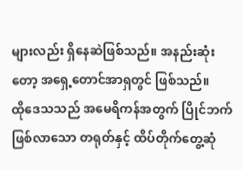များလည်း ရှိနေဆဲဖြစ်သည်။ အနည်းဆုံးတော့ အရှေ့တောင်အာရှတွင် ဖြစ်သည်။
ထိုဒေသသည် အမေရိကန်အတွက် ပြိုင်ဘက်ဖြစ်လာသော တရုတ်နှင့် ထိပ်တိုက်တွေ့ဆုံ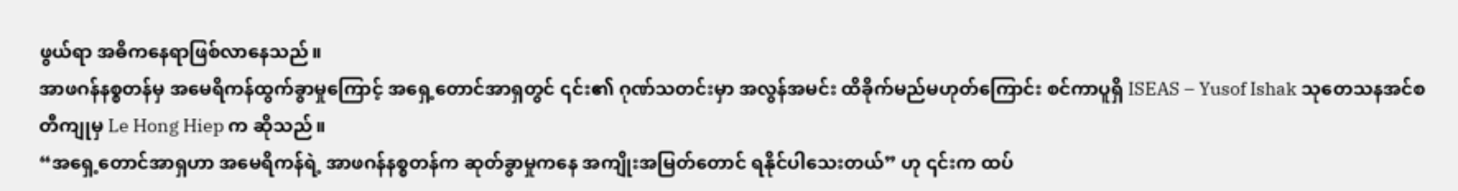ဖွယ်ရာ အဓိကနေရာဖြစ်လာနေသည်။
အာဖဂန်နစ္စတန်မှ အမေရိကန်ထွက်ခွာမှုကြောင့် အရှေ့တောင်အာရှတွင် ၎င်း၏ ဂုဏ်သတင်းမှာ အလွန်အမင်း ထိခိုက်မည်မဟုတ်ကြောင်း စင်ကာပူရှိ ISEAS – Yusof Ishak သုတေသနအင်စတီကျုမှ Le Hong Hiep က ဆိုသည်။
“အရှေ့တောင်အာရှဟာ အမေရိကန်ရဲ့ အာဖဂန်နစ္စတန်က ဆုတ်ခွာမှုကနေ အကျိုးအမြတ်တောင် ရနိုင်ပါသေးတယ်” ဟု ၎င်းက ထပ်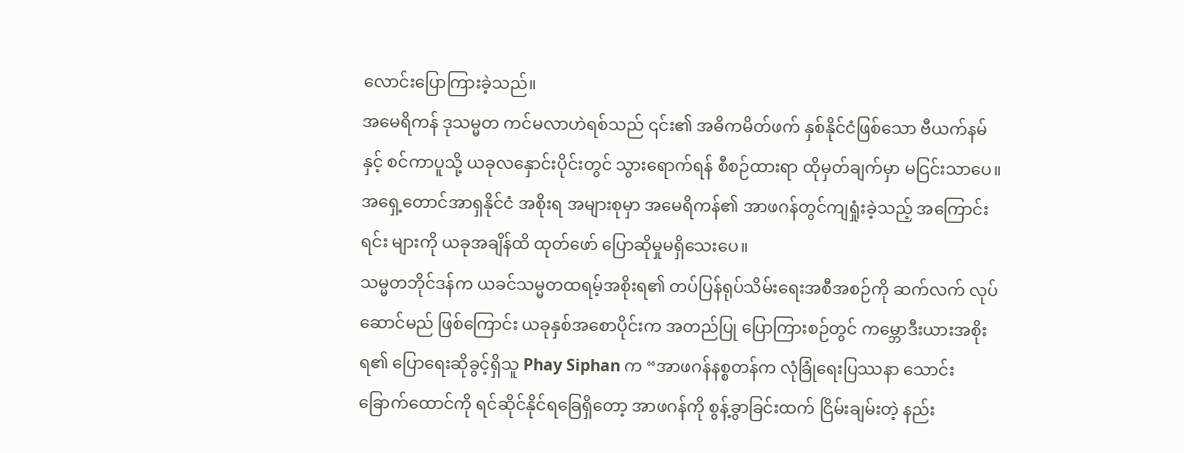လောင်းပြောကြားခဲ့သည်။
အမေရိကန် ဒုသမ္မတ ကင်မလာဟဲရစ်သည် ၎င်း၏ အဓိကမိတ်ဖက် နှစ်နိုင်ငံဖြစ်သော ဗီယက်နမ်နှင့် စင်ကာပူသို့ ယခုလနှောင်းပိုင်းတွင် သွားရောက်ရန် စီစဉ်ထားရာ ထိုမှတ်ချက်မှာ မငြင်းသာပေ။ အရှေ့တောင်အာရှနိုင်ငံ အစိုးရ အများစုမှာ အမေရိကန်၏ အာဖဂန်တွင်ကျရှုံးခဲ့သည့် အကြောင်းရင်း များကို ယခုအချိန်ထိ ထုတ်ဖော် ပြောဆိုမှုမရှိသေးပေ။
သမ္မတဘိုင်ဒန်က ယခင်သမ္မတထရမ့်အစိုးရ၏ တပ်ပြန်ရုပ်သိမ်းရေးအစီအစဉ်ကို ဆက်လက် လုပ်ဆောင်မည် ဖြစ်ကြောင်း ယခုနှစ်အစောပိုင်းက အတည်ပြု ပြောကြားစဉ်တွင် ကမ္ဘောဒီးယားအစိုးရ၏ ပြောရေးဆိုခွင့်ရှိသူ Phay Siphan က “အာဖဂန်နစ္စတန်က လုံခြုံရေးပြဿနာ သောင်းခြောက်ထောင်ကို ရင်ဆိုင်နိုင်ရခြေရှိတော့ အာဖဂန်ကို စွန့်ခွာခြင်းထက် ငြိမ်းချမ်းတဲ့ နည်း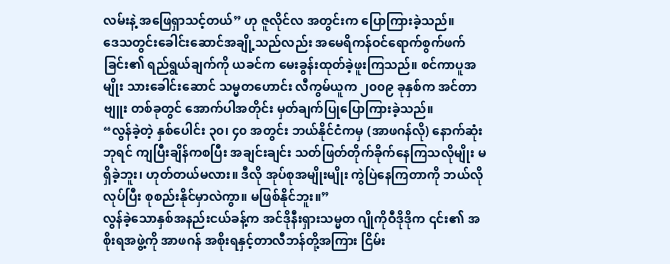လမ်းနဲ့ အဖြေရှာသင့်တယ်” ဟု ဇူလိုင်လ အတွင်းက ပြောကြားခဲ့သည်။
ဒေသတွင်းခေါင်းဆောင်အချို့သည်လည်း အမေရိကန်ဝင်ရောက်စွက်ဖက် ခြင်း၏ ရည်ရွယ်ချက်ကို ယခင်က မေးခွန်းထုတ်ခဲ့ဖူးကြသည်။ စင်ကာပူအမျိုး သားခေါင်းဆောင် သမ္မတဟောင်း လီကွမ်ယူက ၂၀၀၉ ခုနှစ်က အင်တာဗျူး တစ်ခုတွင် အောက်ပါအတိုင်း မှတ်ချက်ပြုပြောကြားခဲ့သည်။
“လွန်ခဲ့တဲ့ နှစ်ပေါင်း ၃၀၊ ၄၀ အတွင်း ဘယ်နိုင်ငံကမှ (အာဖဂန်လို) နောက်ဆုံးဘုရင် ကျပြီးချိန်ကစပြီး အချင်းချင်း သတ်ဖြတ်တိုက်ခိုက်နေကြသလိုမျိုး မရှိခဲ့ဘူး၊ ဟုတ်တယ်မလား။ ဒီလို အုပ်စုအမျိုးမျိုး ကွဲပြဲနေကြတာကို ဘယ်လိုလုပ်ပြီး စုစည်းနိုင်မှာလဲကွာ။ မဖြစ်နိုင်ဘူး။”
လွန်ခဲ့သောနှစ်အနည်းငယ်ခန့်က အင်ဒိုနီးရှားသမ္မတ ဂျိုကိုဝီဒိုဒိုက ၎င်း၏ အစိုးရအဖွဲ့ကို အာဖဂန် အစိုးရနှင့်တာလီဘန်တို့အကြား ငြိမ်း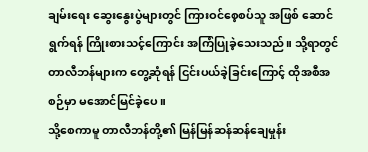ချမ်းရေး ဆွေးနွေးပွဲများတွင် ကြားဝင်စေ့စပ်သူ အဖြစ် ဆောင်ရွက်ရန် ကြိုးစားသင့်ကြောင်း အကြံပြုခဲ့သေးသည်။ သို့ရာတွင် တာလီဘန်များက တွေ့ဆုံရန် ငြင်းပယ်ခဲ့ခြင်းကြောင့် ထိုအစီအစဉ်မှာ မအောင်မြင်ခဲ့ပေ။
သို့စေကာမူ တာလီဘန်တို့၏ မြန်မြန်ဆန်ဆန်ချေမှုန်း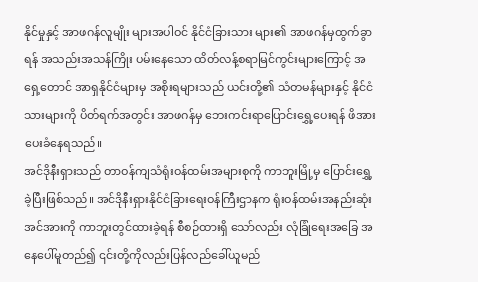နိုင်မှုနှင့် အာဖဂန်လူမျိုး များအပါဝင် နိုင်ငံခြားသား များ၏ အာဖဂန်မှထွက်ခွာရန် အသည်းအသန်ကြိုး ပမ်းနေသော ထိတ်လန့်စရာမြင်ကွင်းများကြောင့် အရှေ့တောင် အာရှနိုင်ငံများမှ အစိုးရများသည် ယင်းတို့၏ သံတမန်များနှင့် နိုင်ငံသားများကို ပိတ်ရက်အတွင်း အာဖဂန်မှ ဘေးကင်းရာပြောင်းရွှေ့ပေးရန် ဖိအားပေးခံနေရသည်။
အင်ဒိုနီးရှားသည် တာဝန်ကျသံရုံးဝန်ထမ်းအများစုကို ကာဘူးမြို့မှ ပြောင်းရွှေ့ခဲ့ပြီးဖြစ်သည်။ အင်ဒိုနီးရှားနိုင်ငံခြားရေးဝန်ကြီးဌာနက ရုံးဝန်ထမ်းအနည်းဆုံး အင်အားကို ကာဘူးတွင်ထားခဲ့ရန် စီစဉ်ထားရှိ သော်လည်း လုံခြုံရေးအခြေ အနေပေါ်မူတည်၍ ၎င်းတို့ကိုလည်းပြန်လည်ခေါ်ယူမည်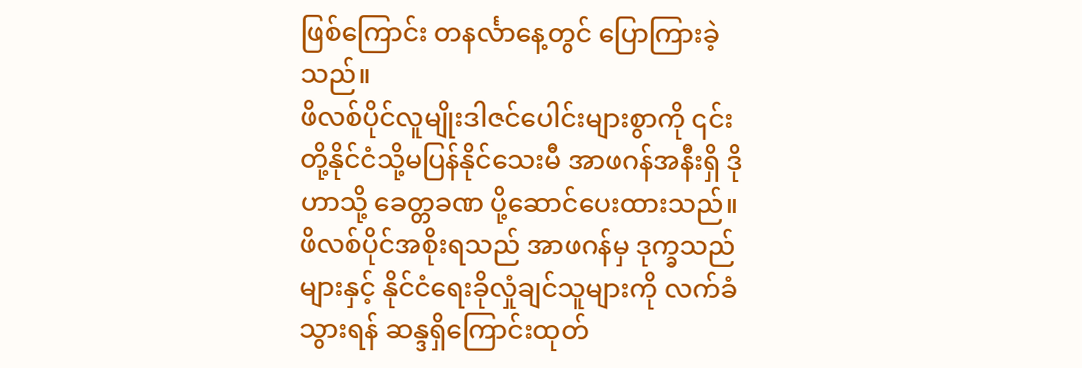ဖြစ်ကြောင်း တနင်္လာနေ့တွင် ပြောကြားခဲ့သည်။
ဖိလစ်ပိုင်လူမျိုးဒါဇင်ပေါင်းများစွာကို ၎င်းတို့နိုင်ငံသို့မပြန်နိုင်သေးမီ အာဖဂန်အနီးရှိ ဒိုဟာသို့ ခေတ္တခဏ ပို့ဆောင်ပေးထားသည်။ ဖိလစ်ပိုင်အစိုးရသည် အာဖဂန်မှ ဒုက္ခသည်များနှင့် နိုင်ငံရေးခိုလှုံချင်သူများကို လက်ခံသွားရန် ဆန္ဒရှိကြောင်းထုတ်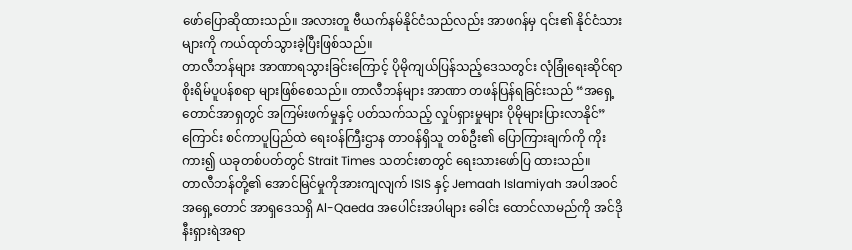ဖော်ပြောဆိုထားသည်။ အလားတူ ဗီယက်နမ်နိုင်ငံသည်လည်း အာဖဂန်မှ ၎င်း၏ နိုင်ငံသားများကို ကယ်ထုတ်သွားခဲ့ပြီးဖြစ်သည်။
တာလီဘန်များ အာဏာရသွားခြင်းကြောင့် ပိုမိုကျယ်ပြန်သည့်ဒေသတွင်း လုံခြုံရေးဆိုင်ရာ စိုးရိမ်ပူပန်စရာ များဖြစ်စေသည်။ တာလီဘန်များ အာဏာ တဖန်ပြန်ရခြင်းသည် “အရှေ့တောင်အာရှတွင် အကြမ်းဖက်မှုနှင့် ပတ်သက်သည့် လှုပ်ရှားမှုများ ပိုမိုများပြားလာနိုင်” ကြောင်း စင်ကာပူပြည်ထဲ ရေးဝန်ကြီးဌာန တာဝန်ရှိသူ တစ်ဦး၏ ပြောကြားချက်ကို ကိုးကား၍ ယခုတစ်ပတ်တွင် Strait Times သတင်းစာတွင် ရေးသားဖော်ပြ ထားသည်။
တာလီဘန်တို့၏ အောင်မြင်မှုကိုအားကျလျက် ISIS နှင့် Jemaah Islamiyah အပါအဝင် အရှေ့တောင် အာရှဒေသရှိ Al-Qaeda အပေါင်းအပါများ ခေါင်း ထောင်လာမည်ကို အင်ဒိုနီးရှားရဲအရာ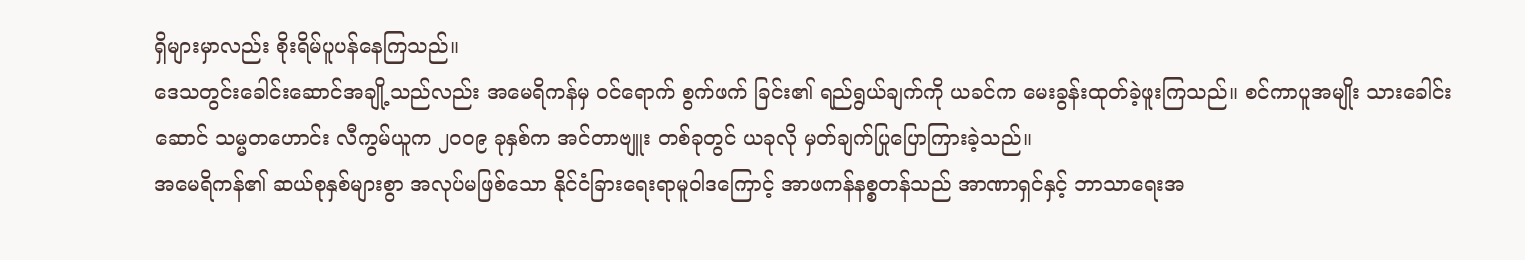ရှိများမှာလည်း စိုးရိမ်ပူပန်နေကြသည်။
ဒေသတွင်းခေါင်းဆောင်အချို့သည်လည်း အမေရိကန်မှ ဝင်ရောက် စွက်ဖက် ခြင်း၏ ရည်ရွယ်ချက်ကို ယခင်က မေးခွန်းထုတ်ခဲ့ဖူးကြသည်။ စင်ကာပူအမျိုး သားခေါင်းဆောင် သမ္မတဟောင်း လီကွမ်ယူက ၂၀၀၉ ခုနှစ်က အင်တာဗျူး တစ်ခုတွင် ယခုလို မှတ်ချက်ပြုပြောကြားခဲ့သည်။
အမေရိကန်၏ ဆယ်စုနှစ်များစွာ အလုပ်မဖြစ်သော နိုင်ငံခြားရေးရာမူဝါဒကြောင့် အာဖကန်နစ္စတန်သည် အာဏာရှင်နှင့် ဘာသာရေးအ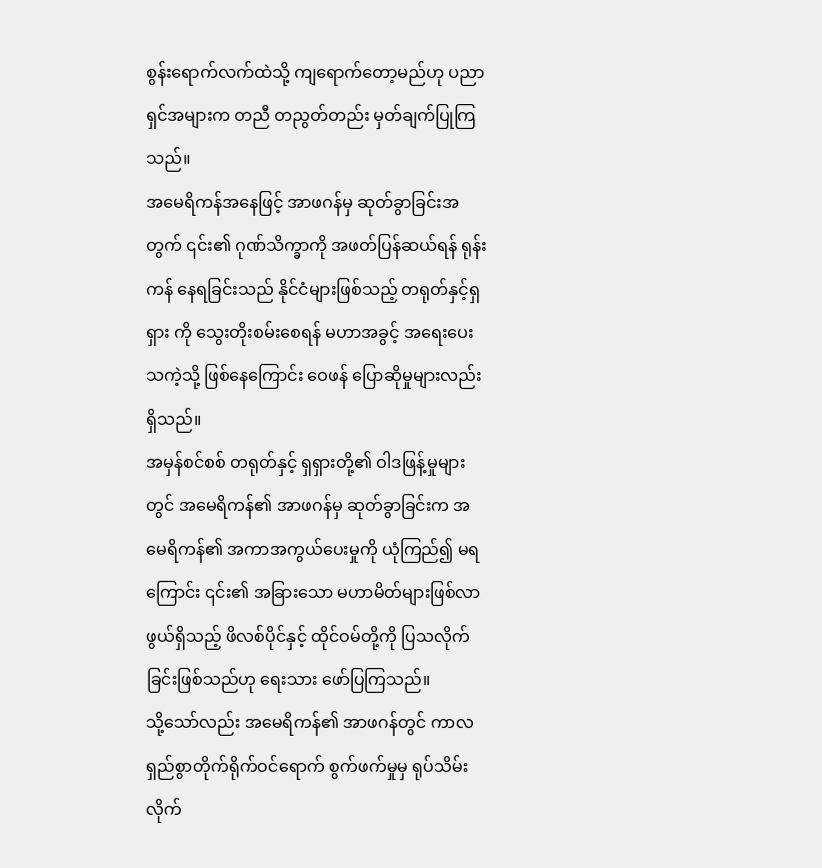စွန်းရောက်လက်ထဲသို့ ကျရောက်တော့မည်ဟု ပညာရှင်အများက တညီ တညွတ်တည်း မှတ်ချက်ပြုကြသည်။
အမေရိကန်အနေဖြင့် အာဖဂန်မှ ဆုတ်ခွာခြင်းအတွက် ၎င်း၏ ဂုဏ်သိက္ခာကို အဖတ်ပြန်ဆယ်ရန် ရုန်းကန် နေရခြင်းသည် နိုင်ငံများဖြစ်သည့် တရုတ်နှင့်ရှရှား ကို သွေးတိုးစမ်းစေရန် မဟာအခွင့် အရေးပေးသကဲ့သို့ ဖြစ်နေကြောင်း ဝေဖန် ပြောဆိုမှုများလည်းရှိသည်။
အမှန်စင်စစ် တရုတ်နှင့် ရှရှားတို့၏ ဝါဒဖြန့်မှုများတွင် အမေရိကန်၏ အာဖဂန်မှ ဆုတ်ခွာခြင်းက အမေရိကန်၏ အကာအကွယ်ပေးမှုကို ယုံကြည်၍ မရ ကြောင်း ၎င်း၏ အခြားသော မဟာမိတ်များဖြစ်လာဖွယ်ရှိသည့် ဖိလစ်ပိုင်နှင့် ထိုင်ဝမ်တို့ကို ပြသလိုက်ခြင်းဖြစ်သည်ဟု ရေးသား ဖော်ပြကြသည်။
သို့သော်လည်း အမေရိကန်၏ အာဖဂန်တွင် ကာလရှည်စွာတိုက်ရိုက်ဝင်ရောက် စွက်ဖက်မှုမှ ရုပ်သိမ်းလိုက်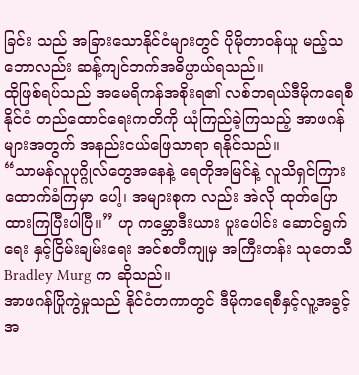ခြင်း သည် အခြားသောနိုင်ငံများတွင် ပိုမိုတာဝန်ယူ မည့်သဘောလည်း ဆန့်ကျင်ဘက်အဓိပ္ပာယ်ရသည်။
ထိုဖြစ်ရပ်သည် အမေရိကန်အစိုးရ၏ လစ်ဘရယ်ဒီမိုကရေစီနိုင်ငံ တည်ထောင်ရေးကတိကို ယုံကြည်ခဲ့ကြသည့် အာဖဂန်များအတွက် အနည်းငယ်ဖြေသာရာ ရနိုင်သည်။
“သာမန်လူပုဂ္ဂိုလ်တွေအနေနဲ့ ရေတိုအမြင်နဲ့ လူသိရှင်ကြား ထောက်ခံကြမှာ ပေါ့၊ အများစုက လည်း အဲလို ထုတ်ပြောထားကြပြီးပါပြီ။” ဟု ကမ္ဘောဒီးယား ပူးပေါင်း ဆောင်ရွက်ရေး နှင့်ငြိမ်းချမ်းရေး အင်စတီကျုမှ အကြီးတန်း သုတေသီ Bradley Murg က ဆိုသည်။
အာဖဂန်ပြိုကွဲမှုသည် နိုင်ငံတကာတွင် ဒီမိုကရေစီနှင့်လူ့အခွင့်အ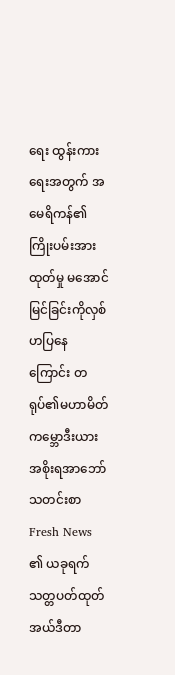ရေး ထွန်းကား ရေးအတွက် အမေရိကန်၏ ကြိုးပမ်းအားထုတ်မှု မအောင်မြင်ခြင်းကိုလှစ်ဟပြနေကြောင်း တရုပ်၏မဟာမိတ် ကမ္ဘောဒီးယား အစိုးရအာဘော်သတင်းစာ Fresh News ၏ ယခုရက်သတ္တပတ်ထုတ် အယ်ဒီတာ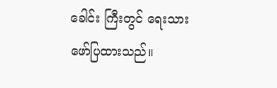ခေါင်း ကြီးတွင် ရေးသား ဖော်ပြထားသည်။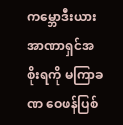ကမ္ဘောဒီးယား အာဏာရှင်အစိုးရကို မကြာခဏ ဝေဖန်ပြစ်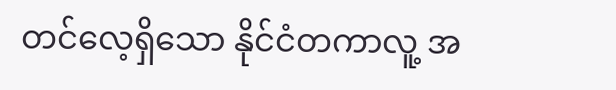တင်လေ့ရှိသော နိုင်ငံတကာလူ့ အ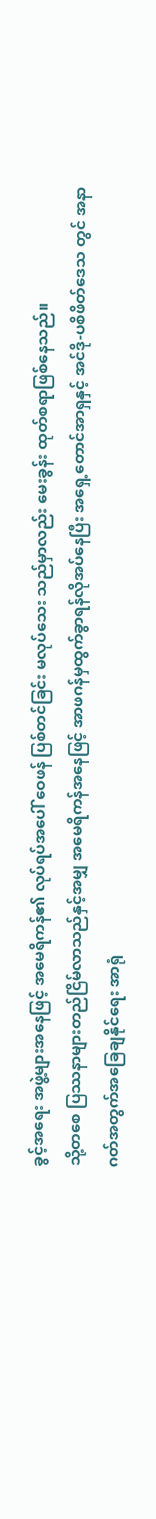ခွင့်အရေး အဖွဲ့များအနေဖြင့် အမေရိကန်၏ လုပ်ရပ်အပေါ် ဝေဖန် ပြစ်တင်ခြင်း မလုပ်သေး သည်မှာလည်း မေးခွန်း ထုတ်စရာဖြစ်နေသည်။
သို့တစေ ပြဿနာများတည်ငြိမ်လာသည်နှင့်အမျှ အမေရိကန်အနေဖြင့် အာဖဂန်မှထွက်ခွာရန်လိုအပ်နေပြီး အရှေ့တောင်အာရှနှင့် အင်ဒို-ပစိဖိတ်ဒေသ တွင် အနာဂတ်အတွက်အခြေချနိုင်ရေး အာရုံ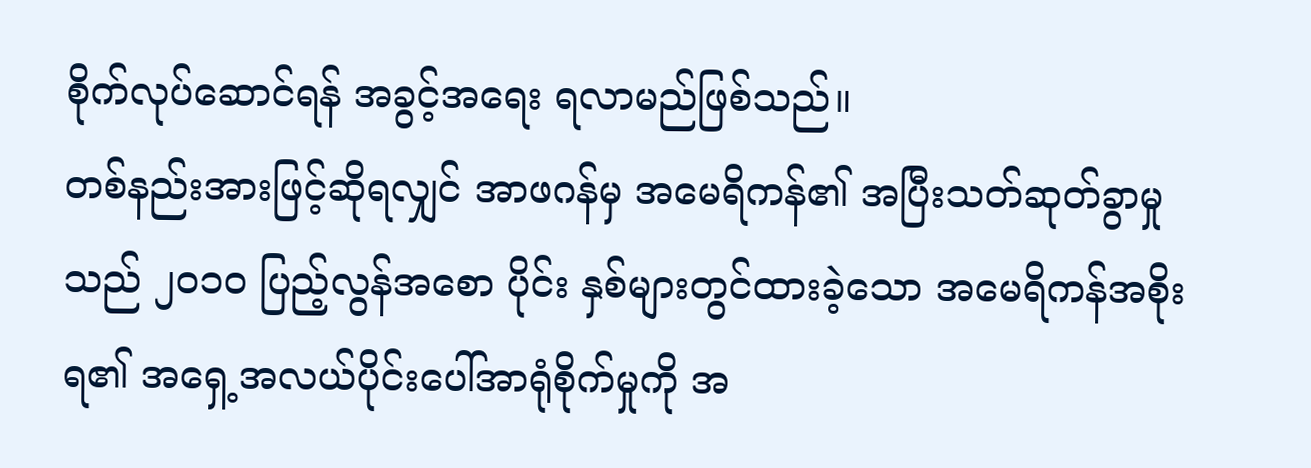စိုက်လုပ်ဆောင်ရန် အခွင့်အရေး ရလာမည်ဖြစ်သည်။
တစ်နည်းအားဖြင့်ဆိုရလျှင် အာဖဂန်မှ အမေရိကန်၏ အပြီးသတ်ဆုတ်ခွာမှု သည် ၂၀၁၀ ပြည့်လွန်အစော ပိုင်း နှစ်များတွင်ထားခဲ့သော အမေရိကန်အစိုးရ၏ အရှေ့အလယ်ပိုင်းပေါ်အာရုံစိုက်မှုကို အ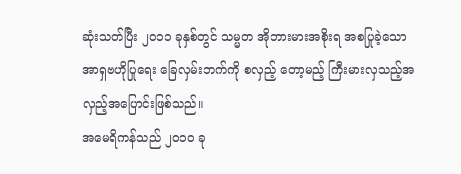ဆုံးသတ်ပြီး ၂၀၁၁ ခုနှစ်တွင် သမ္မတ အိုဘားမားအစိုးရ အစပြုခဲ့သော အာရှဗဟိုပြုရေး ခြေလှမ်းဘက်ကို စလှည့် တော့မည့် ကြီးမားလှသည့်အလှည့်အပြောင်းဖြစ်သည်။
အမေရိကန်သည် ၂၀၁၀ ခု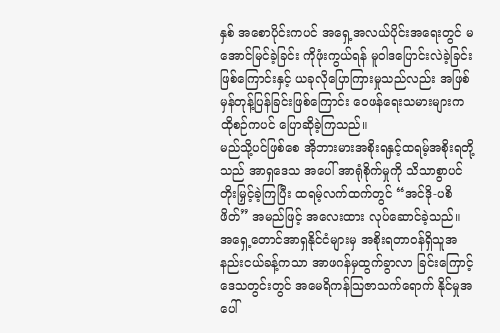နှစ် အစောပိုင်းကပင် အရှေ့အလယ်ပိုင်းအရေးတွင် မအောင်မြင်ခဲ့ခြင်း ကိုဖုံးကွယ်ရန် မူဝါဒပြောင်းလဲခဲ့ခြင်းဖြစ်ကြောင်းနှင့် ယခုလိုပြောကြားမှုသည်လည်း အဖြစ်မှန်တုန့်ပြန်ခြင်းဖြစ်ကြောင်း ဝေဖန်ရေးသမားများက ထိုစဉ်ကပင် ပြောဆိုခဲ့ကြသည်။
မည်သို့ပင်ဖြစ်စေ အိုဘားမားအစိုးရနှင့်ထရမ့်အစိုးရတို့သည် အာရှဒေသ အပေါ် အာရုံစိုက်မှုကို သိသာစွာပင် တိုးမြှင့်ခဲ့ကြပြီး ထရမ့်လက်ထက်တွင် “အင်ဒို-ပစိဖိတ်” အမည်ဖြင့် အလေးထား လုပ်ဆောင်ခဲ့သည်။
အရှေ့တောင်အာရှနိုင်ငံများမှ အစိုးရတာဝန်ရှိသူအနည်းငယ်ခန့်ကသာ အာဖဂန်မှထွက်ခွာလာ ခြင်းကြောင့် ဒေသတွင်းတွင် အမေရိကန်သြဇာသက်ရောက် နိုင်မှုအပေါ်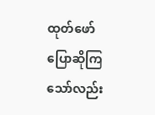ထုတ်ဖော် ပြောဆိုကြသော်လည်း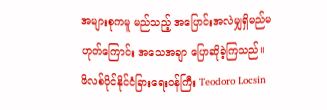အများစုကမူ မည်သည့် အပြောင်းအလဲမျှရှိမည်မဟုတ်ကြောင်း အသေအချာ ပြောဆိုခဲ့ကြသည်။
ဖိလစ်ပိုင်နိုင်ငံခြားရေးဝန်ကြီး Teodoro Locsin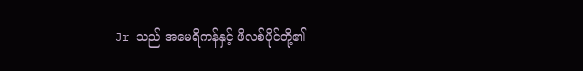Jr သည် အမေရိကန်နှင့် ဖိလစ်ပိုင်တို့၏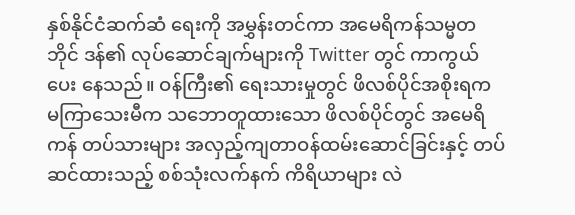နှစ်နိုင်ငံဆက်ဆံ ရေးကို အမွှန်းတင်ကာ အမေရိကန်သမ္မတဘိုင် ဒန်၏ လုပ်ဆောင်ချက်များကို Twitter တွင် ကာကွယ်ပေး နေသည်။ ဝန်ကြီး၏ ရေးသားမှုတွင် ဖိလစ်ပိုင်အစိုးရက မကြာသေးမီက သဘောတူထားသော ဖိလစ်ပိုင်တွင် အမေရိကန် တပ်သားများ အလှည့်ကျတာဝန်ထမ်းဆောင်ခြင်းနှင့် တပ်ဆင်ထားသည့် စစ်သုံးလက်နက် ကိရိယာများ လဲ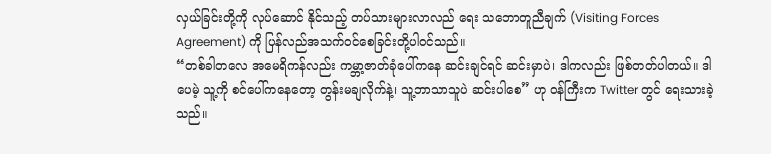လှယ်ခြင်းတို့ကို လုပ်ဆောင် နိုင်သည့် တပ်သားများလာလည် ရေး သဘောတူညီချက် (Visiting Forces Agreement) ကို ပြန်လည်အသက်ဝင်စေခြင်းတို့ပါဝင်သည်။
“တစ်ခါတလေ အမေရိကန်လည်း ကမ္ဘာ့ဇာတ်ခုံပေါ်ကနေ ဆင်းချင်ရင် ဆင်းမှာပဲ၊ ဒါကလည်း ဖြစ်တတ်ပါတယ်။ ဒါပေမဲ့ သူ့ကို စင်ပေါ်ကနေတော့ တွန်းမချလိုက်နဲ့၊ သူ့ဘာသာသူပဲ ဆင်းပါစေ” ဟု ဝန်ကြီးက Twitter တွင် ရေးသားခဲ့သည်။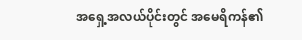အရှေ့အလယ်ပိုင်းတွင် အမေရိကန်၏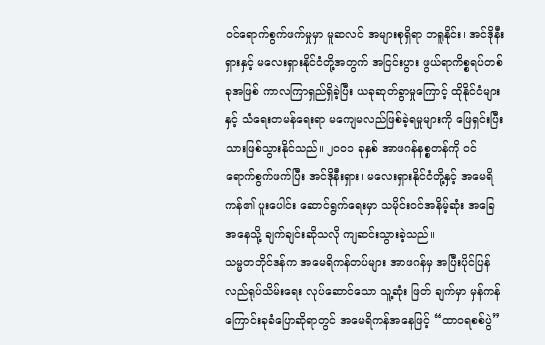ဝင်ရောက်စွက်ဖက်မှုမှာ မူဆလင် အများစုရှိရာ ဘရူနိုင်း၊ အင်ဒိုနီးရှားနှင့် မလေးရှားနိုင်ငံတို့အတွက် အငြင်းပွား ဖွယ်ရာကိစ္စရပ်တစ်ခုအဖြစ် ကာလကြာရှည်ရှိခဲ့ပြီး ယခုဆုတ်ခွာမှုကြောင့် ထိုနိုင်ငံများနှင့် သံရေးတမန်ရေးရာ မကျေမလည်ဖြစ်ခဲ့ရမှုများကို ဖြေရှင်းပြီး သားဖြစ်သွားနိုင်သည်။ ၂၀၀၁ ခုနှစ် အာဖဂန်နစ္စတန်ကို ဝင်ရောက်စွက်ဖက်ပြီး အင်ဒိုနီးရှား၊ မလေးရှားနိုင်ငံတို့နှင့် အမေရိကန်၏ ပူးပေါင်း ဆောင်ရွက်ရေးမှာ သမိုင်းဝင်အနိမ့်ဆုံး အခြေအနေသို့ ချက်ချင်းဆိုသလို ကျဆင်းသွားခဲ့သည်။
သမ္မတဘိုင်ဒန်က အမေရိကန်တပ်များ အာဖဂန်မှ အပြီးပိုင်ပြန်လည်ရုပ်သိမ်းရေး လုပ်ဆောင်သော သူ့ဆုံး ဖြတ် ချက်မှာ မှန်ကန်ကြောင်းခုခံပြောဆိုရာတွင် အမေရိကန်အနေဖြင့် “ထာဝရစစ်ပွဲ”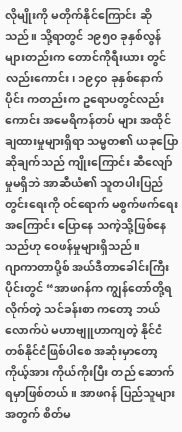လိုမျိုးကို မတိုက်နိုင်ကြောင်း ဆိုသည်။ သို့ရာတွင် ၁၉၅၀ ခုနှစ်လွန်များတည်းက တောင်ကိုရီးယား တွင်လည်းကောင်း၊ ၁၉၄၀ ခုနှစ်နောက်ပိုင်း ကတည်းက ဥရောပတွင်လည်းကောင်း အမေရိကန်တပ် များ အထိုင်ချထားမှုများရှိရာ သမ္မတ၏ ယခုပြောဆိုချက်သည် ကျိုးကြောင်း ဆီလျော်မှုမရှိဘဲ အာဆီယံ၏ သူတပါးပြည်တွင်းရေးကို ဝင်ရောက် မစွက်ဖက်ရေးအကြောင်း ပြောနေ သကဲ့သို့ဖြစ်နေသည်ဟု ဝေဖန်မှုများရှိသည်။
ဂျာကာတာပို့စ် အယ်ဒီတာခေါင်းကြီးပိုင်းတွင် “အာဖဂန်က ကျွန်တော်တို့ရလိုက်တဲ့ သင်ခန်းစာ ကတော့ ဘယ်လောက်ပဲ မဟာဗျူဟာကျတဲ့ နိုင်ငံတစ်နိုင်ငံဖြစ်ပါစေ အဆုံးမှာတော့ ကိုယ့်အား ကိုယ်ကိုးပြီး တည် ဆောက်ရမှာဖြစ်တယ်။ အာဖဂန် ပြည်သူများအတွက် စိတ်မ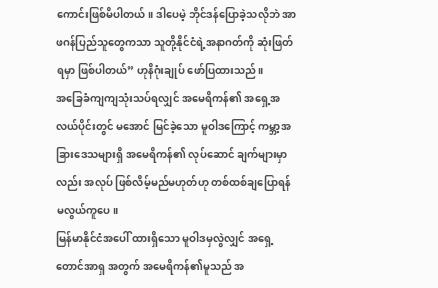ကောင်းဖြစ်မိပါတယ်။ ဒါပေမဲ့ ဘိုင်ဒန်ပြောခဲ့သလိုဘဲ အာဖဂန်ပြည်သူတွေကသာ သူတို့နိုင်ငံရဲ့အနာဂတ်ကို ဆုံးဖြတ်ရမှာ ဖြစ်ပါတယ်” ဟုနိဂုံးချုပ် ဖော်ပြထားသည်။
အခြေခံကျကျသုံးသပ်ရလျှင် အမေရိကန်၏ အရှေ့အလယ်ပိုင်းတွင် မအောင် မြင်ခဲ့သော မူဝါဒကြောင့် ကမ္ဘာ့အခြားဒေသများရှိ အမေရိကန်၏ လုပ်ဆောင် ချက်များမှာလည်း အလုပ် ဖြစ်လိမ့်မည်မဟုတ်ဟု တစ်ထစ်ချပြောရန် မလွယ်ကူပေ။
မြန်မာနိုင်ငံအပေါ် ထားရှိသော မူဝါဒမှလွဲလျှင် အရှေ့တောင်အာရှ အတွက် အမေရိကန်၏မူသည် အ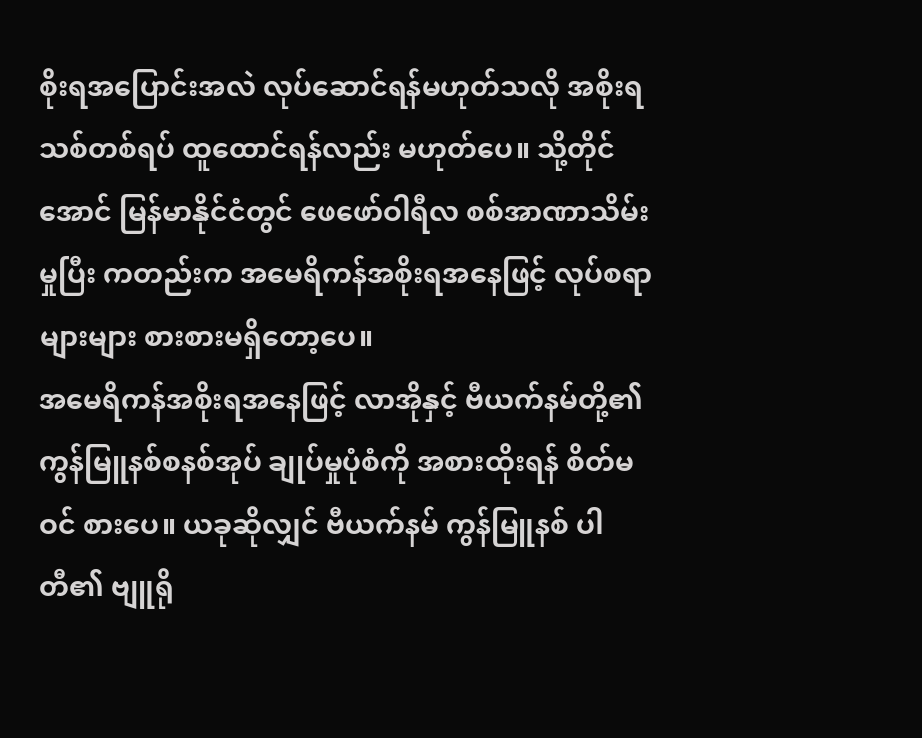စိုးရအပြောင်းအလဲ လုပ်ဆောင်ရန်မဟုတ်သလို အစိုးရသစ်တစ်ရပ် ထူထောင်ရန်လည်း မဟုတ်ပေ။ သို့တိုင်အောင် မြန်မာနိုင်ငံတွင် ဖေဖော်ဝါရီလ စစ်အာဏာသိမ်းမှုပြီး ကတည်းက အမေရိကန်အစိုးရအနေဖြင့် လုပ်စရာများများ စားစားမရှိတော့ပေ။
အမေရိကန်အစိုးရအနေဖြင့် လာအိုနှင့် ဗီယက်နမ်တို့၏ ကွန်မြူနစ်စနစ်အုပ် ချုပ်မှုပုံစံကို အစားထိုးရန် စိတ်မဝင် စားပေ။ ယခုဆိုလျှင် ဗီယက်နမ် ကွန်မြူနစ် ပါတီ၏ ဗျူရို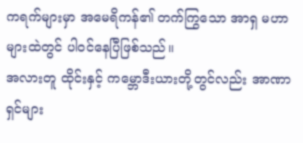ကရက်များမှာ အမေရိကန်၏ တက်ကြွသော အာရှ မဟာများထဲတွင် ပါဝင်နေပြီဖြစ်သည်။
အလားတူ ထိုင်းနှင့် ကမ္ဘောဒီးယားတို့တွင်လည်း အာဏာရှင်များ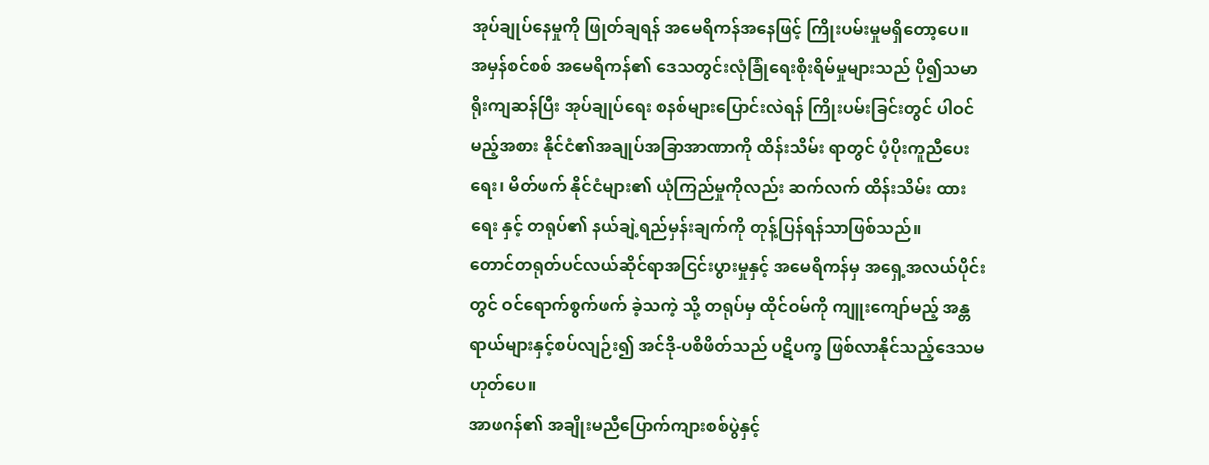အုပ်ချုပ်နေမှုကို ဖြုတ်ချရန် အမေရိကန်အနေဖြင့် ကြိုးပမ်းမှုမရှိတော့ပေ။
အမှန်စင်စစ် အမေရိကန်၏ ဒေသတွင်းလုံခြုံရေးစိုးရိမ်မှုများသည် ပို၍သမာရိုးကျဆန်ပြီး အုပ်ချုပ်ရေး စနစ်များပြောင်းလဲရန် ကြိုးပမ်းခြင်းတွင် ပါဝင်မည့်အစား နိုင်ငံ၏အချုပ်အခြာအာဏာကို ထိန်းသိမ်း ရာတွင် ပံ့ပိုးကူညီပေးရေး၊ မိတ်ဖက် နိုင်ငံများ၏ ယုံကြည်မှုကိုလည်း ဆက်လက် ထိန်းသိမ်း ထားရေး နှင့် တရုပ်၏ နယ်ချဲ့ရည်မှန်းချက်ကို တုန့်ပြန်ရန်သာဖြစ်သည်။
တောင်တရုတ်ပင်လယ်ဆိုင်ရာအငြင်းပွားမှုနှင့် အမေရိကန်မှ အရှေ့အလယ်ပိုင်းတွင် ဝင်ရောက်စွက်ဖက် ခဲ့သကဲ့ သို့ တရုပ်မှ ထိုင်ဝမ်ကို ကျူးကျော်မည့် အန္တရာယ်များနှင့်စပ်လျဉ်း၍ အင်ဒို-ပစိဖိတ်သည် ပဋိပက္ခ ဖြစ်လာနိုင်သည့်ဒေသမဟုတ်ပေ။
အာဖဂန်၏ အချိုးမညီပြောက်ကျားစစ်ပွဲနှင့်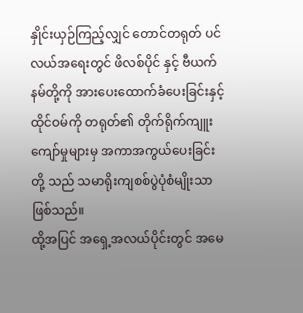နှိုင်းယှဉ်ကြည့်လျှင် တောင်တရုတ် ပင်လယ်အရေးတွင် ဖိလစ်ပိုင် နှင့် ဗီယက်နမ်တို့ကို အားပေးထောက်ခံပေးခြင်းနှင့် ထိုင်ဝမ်ကို တရုတ်၏ တိုက်ရိုက်ကျူးကျော်မှုများမှ အကာအကွယ်ပေးခြင်းတို့ သည် သမာရိုးကျစစ်ပွဲပုံစံမျိုးသာဖြစ်သည်။
ထို့အပြင် အရှေ့အလယ်ပိုင်းတွင် အမေ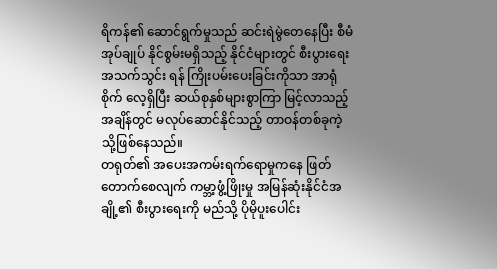ရိကန်၏ ဆောင်ရွက်မှုသည် ဆင်းရဲမွဲတေနေပြီး စီမံအုပ်ချုပ် နိုင်စွမ်းမရှိသည့် နိုင်ငံများတွင် စီးပွားရေးအသက်သွင်း ရန် ကြိုးပမ်းပေးခြင်းကိုသာ အာရုံစိုက် လေ့ရှိပြီး ဆယ်စုနှစ်များစွာကြာ မြင့်လာသည့်အချိန်တွင် မလုပ်ဆောင်နိုင်သည့် တာဝန်တစ်ခုကဲ့သို့ဖြစ်နေသည်။
တရုတ်၏ အပေးအကမ်းရက်ရောမှုကနေ ဖြတ်တောက်စေလျက် ကမ္ဘာ့ဖွံ့ဖြိုးမှု အမြန်ဆုံးနိုင်ငံအချို့၏ စီးပွားရေးကို မည်သို့ ပိုမိုပူးပေါင်း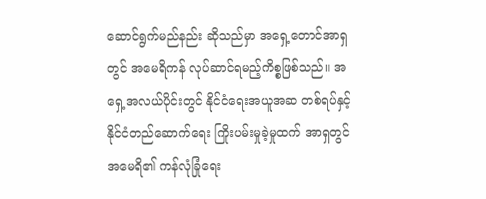ဆောင်ရွက်မည်နည်း ဆိုသည်မှာ အရှေ့တောင်အာရှတွင် အမေရိကန် လုပ်ဆာင်ရမည့်ကိစ္စဖြစ်သည်။ အရှေ့အလယ်ပိုင်းတွင် နိုင်ငံရေးအယူအဆ တစ်ရပ်နှင့် နိုင်ငံတည်ဆောက်ရေး ကြိုးပမ်းမှုခဲ့မှုထက် အာရှတွင် အမေရိ၏ ကန်လုံခြုံရေး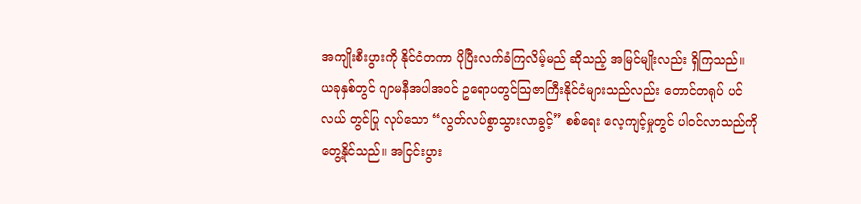အကျိုးစီးပွားကို နိုင်ငံတကာ ပိုပြီးလက်ခံကြလိမ့်မည် ဆိုသည့် အမြင်မျိုးလည်း ရှိကြသည်။
ယခုနှစ်တွင် ဂျာမနီအပါအဝင် ဥရောပတွင်သြဇာကြီးနိုင်ငံများသည်လည်း တောင်တရုပ် ပင်လယ် တွင်ပြု လုပ်သော “လွတ်လပ်စွာသွားလာခွင့်” စစ်ရေး လေ့ကျင့်မှုတွင် ပါဝင်လာသည်ကို တွေ့နိုင်သည်။ အငြင်းပွား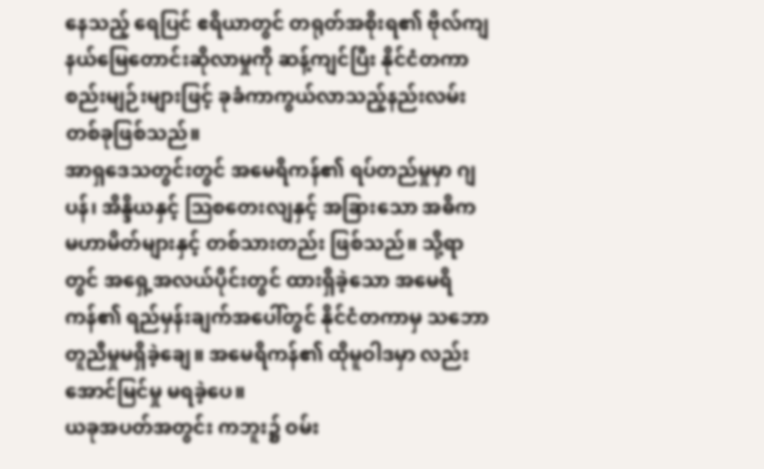နေသည့် ရေပြင် ဧရိယာတွင် တရုတ်အစိုးရ၏ ဗိုလ်ကျနယ်မြေတောင်းဆိုလာမှုကို ဆန့်ကျင်ပြီး နိုင်ငံတကာစည်းမျဉ်းများဖြင့် ခုခံကာကွယ်လာသည့်နည်းလမ်းတစ်ခုဖြစ်သည်။
အာရှဒေသတွင်းတွင် အမေရိကန်၏ ရပ်တည်မှုမှာ ဂျပန်၊ အိန္ဒိယနှင့် သြစတေးလျနှင့် အခြားသော အဓိက မဟာမိတ်များနှင့် တစ်သားတည်း ဖြစ်သည်။ သို့ရာတွင် အရှေ့အလယ်ပိုင်းတွင် ထားရှိခဲ့သော အမေရိကန်၏ ရည်မှန်းချက်အပေါ်တွင် နိုင်ငံတကာမှ သဘောတူညီမှုမရှိခဲ့ချေ။ အမေရိကန်၏ ထိုမူဝါဒမှာ လည်း အောင်မြင်မှု မရခဲ့ပေ။
ယခုအပတ်အတွင်း ကဘူး၌ ဝမ်း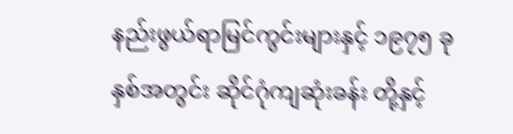နည်းဖွယ်ရာမြင်ကွင်းများနှင့် ၁၉၇၅ ခုနှစ်အတွင်း ဆိုင်ဂုံကျဆုံးခန်း တို့နှင့်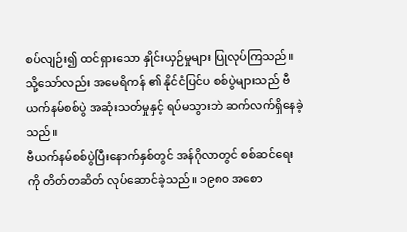စပ်လျဉ်း၍ ထင်ရှားသော နှိုင်းယှဉ်မှုများ ပြုလုပ်ကြသည်။ သို့သော်လည်း အမေရိကန် ၏ နိုင်ငံပြင်ပ စစ်ပွဲများသည် ဗီယက်နမ်စစ်ပွဲ အဆုံးသတ်မှုနှင့် ရပ်မသွားဘဲ ဆက်လက်ရှိနေခဲ့သည်။
ဗီယက်နမ်စစ်ပွဲပြီးနောက်နှစ်တွင် အန်ဂိုလာတွင် စစ်ဆင်ရေးကို တိတ်တဆိတ် လုပ်ဆောင်ခဲ့သည်။ ၁၉၈၀ အစော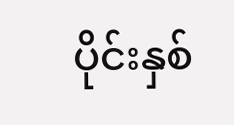ပိုင်းနှစ်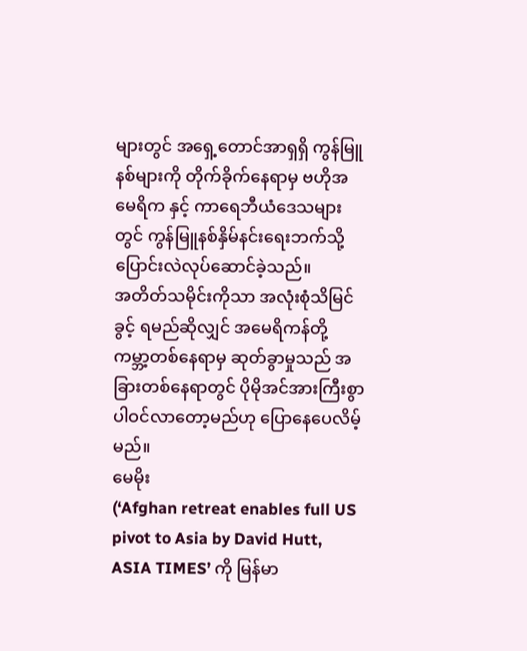များတွင် အရှေ့တောင်အာရှရှိ ကွန်မြူနစ်များကို တိုက်ခိုက်နေရာမှ ဗဟိုအမေရိက နှင့် ကာရေဘီယံဒေသများတွင် ကွန်မြူနစ်နှိမ်နင်းရေးဘက်သို့ ပြောင်းလဲလုပ်ဆောင်ခဲ့သည်။
အတိတ်သမိုင်းကိုသာ အလုံးစုံသိမြင်ခွင့် ရမည်ဆိုလျှင် အမေရိကန်တို့ ကမ္ဘာ့တစ်နေရာမှ ဆုတ်ခွာမှုသည် အခြားတစ်နေရာတွင် ပိုမိုအင်အားကြီးစွာ ပါဝင်လာတော့မည်ဟု ပြောနေပေလိမ့်မည်။
မေမိုး
(‘Afghan retreat enables full US pivot to Asia by David Hutt, ASIA TIMES’ ကို မြန်မာ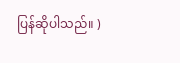ပြန်ဆိုပါသည်။ )